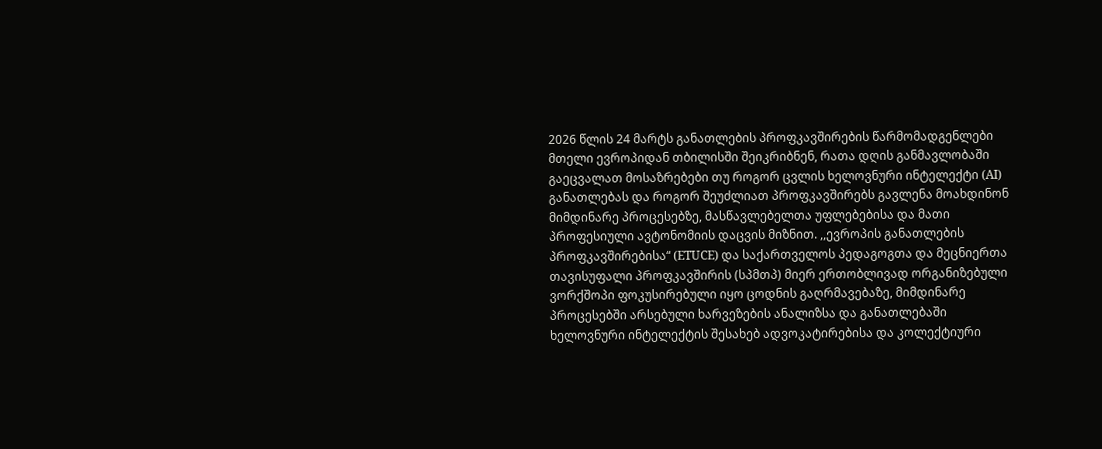2026 წლის 24 მარტს განათლების პროფკავშირების წარმომადგენლები მთელი ევროპიდან თბილისში შეიკრიბნენ, რათა დღის განმავლობაში გაეცვალათ მოსაზრებები თუ როგორ ცვლის ხელოვნური ინტელექტი (AI) განათლებას და როგორ შეუძლიათ პროფკავშირებს გავლენა მოახდინონ მიმდინარე პროცესებზე, მასწავლებელთა უფლებებისა და მათი პროფესიული ავტონომიის დაცვის მიზნით. ,,ევროპის განათლების პროფკავშირებისა“ (ETUCE) და საქართველოს პედაგოგთა და მეცნიერთა თავისუფალი პროფკავშირის (სპმთპ) მიერ ერთობლივად ორგანიზებული ვორქშოპი ფოკუსირებული იყო ცოდნის გაღრმავებაზე, მიმდინარე პროცესებში არსებული ხარვეზების ანალიზსა და განათლებაში ხელოვნური ინტელექტის შესახებ ადვოკატირებისა და კოლექტიური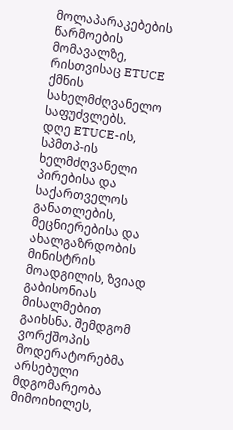მოლაპარაკებების წარმოების მომავალზე, რისთვისაც ETUCE ქმნის სახელმძღვანელო საფუძვლებს.
დღე ETUCE-ის, სპმთპ-ის ხელმძღვანელი პირებისა და საქართველოს განათლების, მეცნიერებისა და ახალგაზრდობის მინისტრის მოადგილის, ზვიად გაბისონიას მისალმებით გაიხსნა. შემდგომ ვორქშოპის
მოდერატორებმა არსებული მდგომარეობა მიმოიხილეს,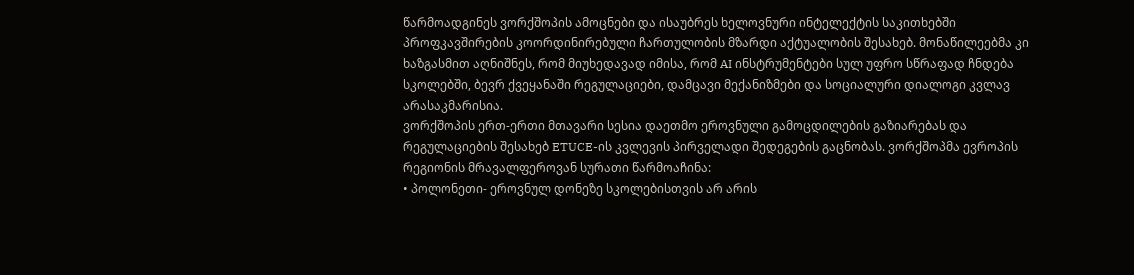წარმოადგინეს ვორქშოპის ამოცნები და ისაუბრეს ხელოვნური ინტელექტის საკითხებში პროფკავშირების კოორდინირებული ჩართულობის მზარდი აქტუალობის შესახებ. მონაწილეებმა კი ხაზგასმით აღნიშნეს, რომ მიუხედავად იმისა, რომ AI ინსტრუმენტები სულ უფრო სწრაფად ჩნდება სკოლებში, ბევრ ქვეყანაში რეგულაციები, დამცავი მექანიზმები და სოციალური დიალოგი კვლავ არასაკმარისია.
ვორქშოპის ერთ-ერთი მთავარი სესია დაეთმო ეროვნული გამოცდილების გაზიარებას და რეგულაციების შესახებ ETUCE-ის კვლევის პირველადი შედეგების გაცნობას. ვორქშოპმა ევროპის რეგიონის მრავალფეროვან სურათი წარმოაჩინა:
• პოლონეთი- ეროვნულ დონეზე სკოლებისთვის არ არის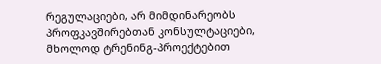რეგულაციები, არ მიმდინარეობს პროფკავშირებთან კონსულტაციები, მხოლოდ ტრენინგ-პროექტებით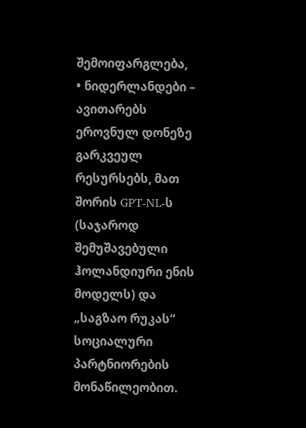შემოიფარგლება,
• ნიდერლანდები – ავითარებს ეროვნულ დონეზე გარკვეულ რესურსებს, მათ შორის GPT-NL-ს (საჯაროდ შემუშავებული ჰოლანდიური ენის მოდელს) და „საგზაო რუკას“ სოციალური პარტნიორების მონაწილეობით.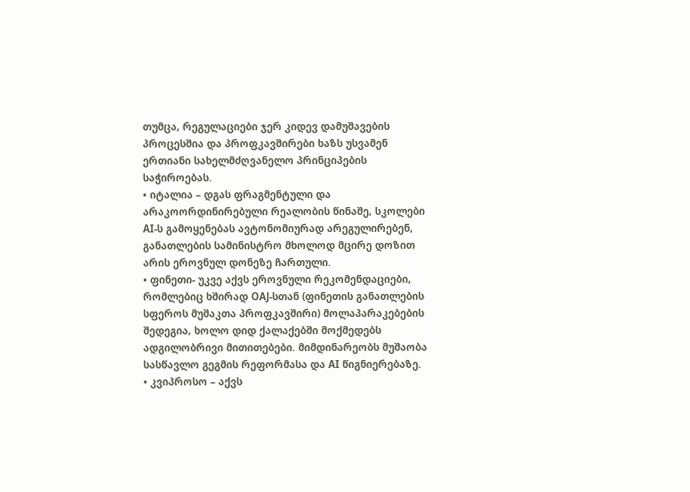თუმცა, რეგულაციები ჯერ კიდევ დამუშავების პროცესშია და პროფკავშირები ხაზს უსვამენ ერთიანი სახელმძღვანელო პრინციპების საჭიროებას.
• იტალია – დგას ფრაგმენტული და არაკოორდინირებული რეალობის წინაშე, სკოლები AI-ს გამოყენებას ავტონომიურად არეგულირებენ, განათლების სამინისტრო მხოლოდ მცირე დოზით არის ეროვნულ დონეზე ჩართული.
• ფინეთი- უკვე აქვს ეროვნული რეკომენდაციები, რომლებიც ხშირად OAJ-სთან (ფინეთის განათლების სფეროს მუშაკთა პროფკავშირი) მოლაპარაკებების შედეგია, ხოლო დიდ ქალაქებში მოქმედებს ადგილობრივი მითითებები. მიმდინარეობს მუშაობა სასწავლო გეგმის რეფორმასა და AI წიგნიერებაზე.
• კვიპროსო – აქვს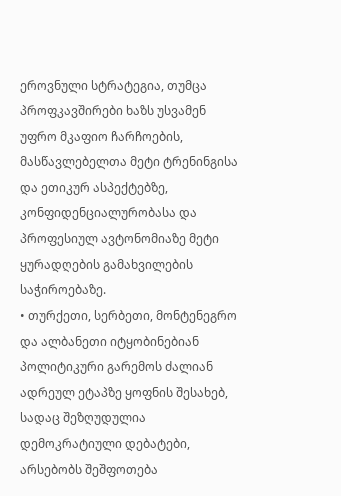ეროვნული სტრატეგია, თუმცა პროფკავშირები ხაზს უსვამენ უფრო მკაფიო ჩარჩოების, მასწავლებელთა მეტი ტრენინგისა და ეთიკურ ასპექტებზე, კონფიდენციალურობასა და პროფესიულ ავტონომიაზე მეტი ყურადღების გამახვილების საჭიროებაზე.
• თურქეთი, სერბეთი, მონტენეგრო და ალბანეთი იტყობინებიან პოლიტიკური გარემოს ძალიან ადრეულ ეტაპზე ყოფნის შესახებ, სადაც შეზღუდულია დემოკრატიული დებატები, არსებობს შეშფოთება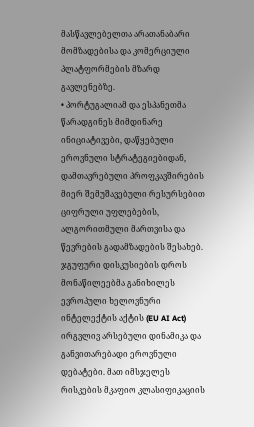მასწავლებელთა არათანაბარი მომზადებისა და კომერციული პლატფორმების მზარდ გავლენებზე.
• პორტუგალიამ და ესპანეთმა წარადგინეს მიმდინარე ინიციატივები, დაწყებული ეროვნული სტრატეგიებიდან, დამთავრებული პროფკავშირების მიერ შემუშავებული რესურსებით ციფრული უფლებების, ალგორითმული მართვისა და წევრების გადამზადების შესახებ.
ჯგუფური დისკუსიების დროს მონაწილეებმა განიხილეს ევროპული ხელოვნური ინტელექტის აქტის (EU AI Act) ირგვლივ არსებული დინამიკა და განვითარებადი ეროვნული დებატები. მათ იმსჯელეს რისკების მკაფიო კლასიფიკაციის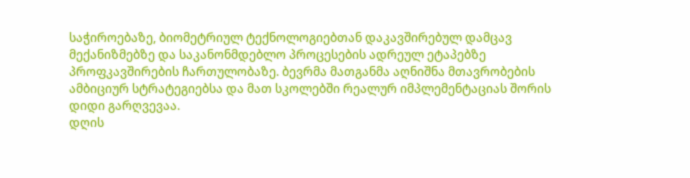საჭიროებაზე, ბიომეტრიულ ტექნოლოგიებთან დაკავშირებულ დამცავ მექანიზმებზე და საკანონმდებლო პროცესების ადრეულ ეტაპებზე პროფკავშირების ჩართულობაზე. ბევრმა მათგანმა აღნიშნა მთავრობების ამბიციურ სტრატეგიებსა და მათ სკოლებში რეალურ იმპლემენტაციას შორის დიდი გარღვევაა.
დღის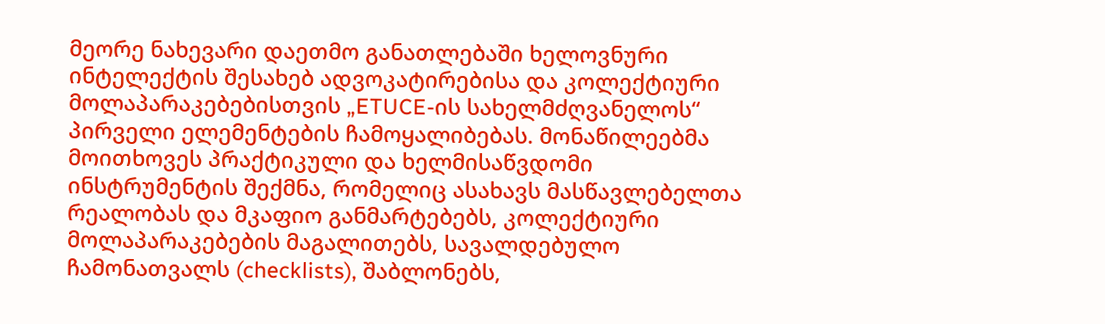მეორე ნახევარი დაეთმო განათლებაში ხელოვნური ინტელექტის შესახებ ადვოკატირებისა და კოლექტიური მოლაპარაკებებისთვის „ETUCE-ის სახელმძღვანელოს“ პირველი ელემენტების ჩამოყალიბებას. მონაწილეებმა მოითხოვეს პრაქტიკული და ხელმისაწვდომი ინსტრუმენტის შექმნა, რომელიც ასახავს მასწავლებელთა რეალობას და მკაფიო განმარტებებს, კოლექტიური მოლაპარაკებების მაგალითებს, სავალდებულო ჩამონათვალს (checklists), შაბლონებს,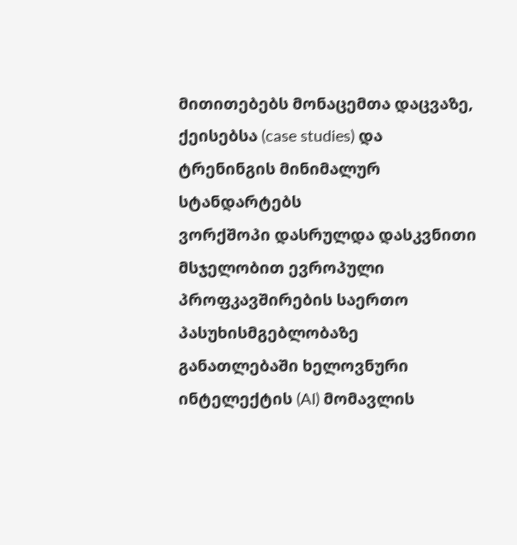მითითებებს მონაცემთა დაცვაზე, ქეისებსა (case studies) და ტრენინგის მინიმალურ სტანდარტებს
ვორქშოპი დასრულდა დასკვნითი მსჯელობით ევროპული პროფკავშირების საერთო პასუხისმგებლობაზე განათლებაში ხელოვნური ინტელექტის (AI) მომავლის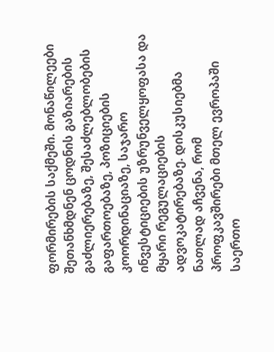ფორმირების საქმეში. მონაწილეები შეთანხმდნენ ცოდნის გაზიარების გაძლიერებაზე, შესაძლებლობების გაფართოებაზე, პოზიციების კოორდინაციაზე, საჯარო ინვესტიციების უზრუნველყოფასა და მყარი რეგულაციების ადვოკატირებაზე. დისკუსიებმა ნათლად აჩვენა, რომ პროფკავშირები მთელ ევროპაში საერთო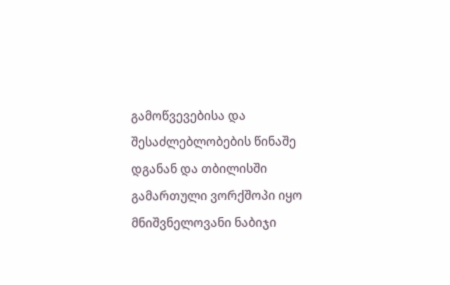გამოწვევებისა და შესაძლებლობების წინაშე დგანან და თბილისში გამართული ვორქშოპი იყო მნიშვნელოვანი ნაბიჯი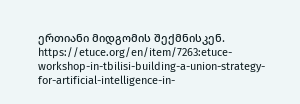ერთიანი მიდგომის შექმნისკენ.
https://etuce.org/en/item/7263:etuce-workshop-in-tbilisi-building-a-union-strategy-for-artificial-intelligence-in-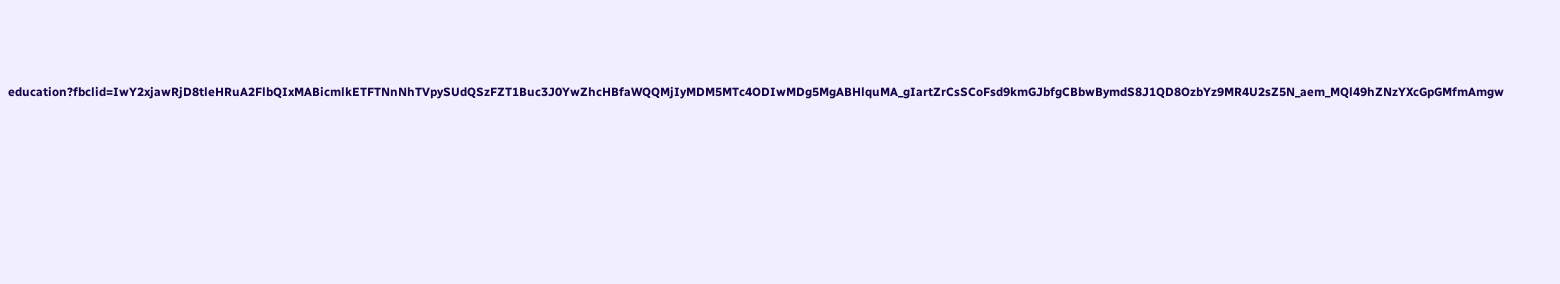education?fbclid=IwY2xjawRjD8tleHRuA2FlbQIxMABicmlkETFTNnNhTVpySUdQSzFZT1Buc3J0YwZhcHBfaWQQMjIyMDM5MTc4ODIwMDg5MgABHlquMA_gIartZrCsSCoFsd9kmGJbfgCBbwBymdS8J1QD8OzbYz9MR4U2sZ5N_aem_MQl49hZNzYXcGpGMfmAmgw